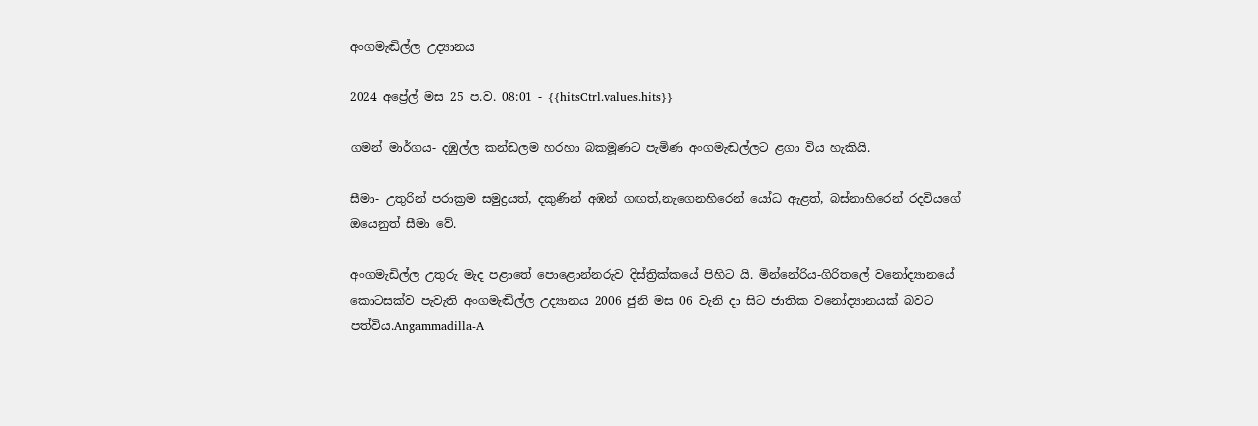අංගමැඬිල්ල උද්‍යානය

2024 අප්‍රේල් මස 25 ප.ව. 08:01 - {{hitsCtrl.values.hits}}

ගමන් මාර්ගය- දඹුල්ල කන්ඩලම හරහා බකමූණට පැමිණ අංගමැඬල්ලට ළගා විය හැකියි.

සීමා- උතුරින් පරාක්‍රම සමුද්‍රයත්, දකුණින් අඹන් ගඟත්,නැගෙනහිරෙන් යෝධ ඇළත්, බස්නාහිරෙන් රදවියගේ ඔයෙනුත් සීමා වේ.

අංගමැඩිල්ල උතුරු මැද පළාතේ පොළොන්නරුව දිස්ත්‍රික්කයේ පිහිට යි. මින්නේරිය-ගිරිතලේ වනෝද්‍යානයේ කොටසක්ව පැවැති අංගමැඬිල්ල උද්‍යානය 2006 ජුනි මස 06 වැනි දා සිට ජාතික වනෝද්‍යානයක් බවට පත්විය.Angammadilla-A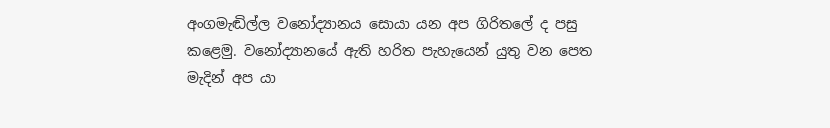අංගමැඬිල්ල වනෝද්‍යානය සොයා යන අප ගිරිතලේ ද පසු කළෙමු. වනෝද්‍යානයේ ඇති හරිත පැහැයෙන් යුතු වන පෙත මැදින් අප යා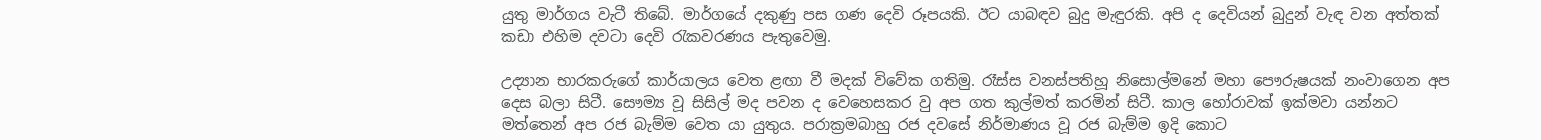යුතු මාර්ගය වැටී තිබේ. මාර්ගයේ දකුණු පස ගණ දෙවි රූපයකි. ඊට යාබඳව බුදු මැඳුරකි. අපි ද දෙවියන් බුදුන් වැඳ වන අත්තක් කඩා එහිම දවටා දෙවි රැකවරණය පැතුවෙමු.

උද්‍යාන භාරකරුගේ කාර්යාලය වෙත ළඟා වී මදක් විවේක ගතිමු. රෑස්ස වනස්පතිහූ නිසොල්මනේ මහා පෞරුෂයක් නංවාගෙන අප දෙස බලා සිටී. සෞම්‍ය වූ සිසිල් මද පවන ද වෙහෙසකර වු අප ගත කුල්මත් කරමින් සිටී. කාල හෝරාවක් ඉක්මවා යන්නට මත්තෙන් අප රජ බැම්ම වෙත යා යුතුය. පරාක්‍රමබාහු රජ දවසේ නිර්මාණය වූ රජ බැම්ම ඉදි කොට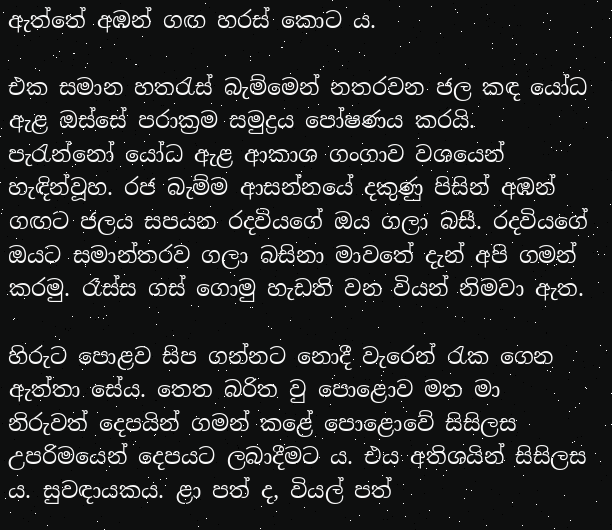ඇත්තේ අඹන් ගඟ හරස් කොට ය.

එක සමාන හතරැස් බැම්මෙන් නතරවන ජල කඳ යෝධ ඇළ ඔස්සේ පරාක්‍රම සමුද්‍රය පෝෂණය කරයි. පැරැන්නෝ යෝධ ඇළ ආකාශ ගංගාව වශයෙන් හැඳින්වූහ. රජ බැම්ම ආසන්නයේ දකුණු පිසින් අඹන් ගඟට ජලය සපයන රදවියගේ ඔය ගලා බසී. රදවියගේ ඔයට සමාන්තරව ගලා බසිනා මාවතේ දැන් අපි ගමන් කරමු. රෑස්ස ගස් ගොමු හැඩති වන වියන් නිමවා ඇත.

හිරුට පොළව සිප ගන්නට නොදී වැරෙන් රැක ගෙන ඇත්තා සේය. තෙත බරිත වු පොළොව මත මා නිරුවත් දෙපයින් ගමන් කළේ පොළොවේ සිසිලස උපරිමයෙන් දෙපයට ලබාදීමට ය. එය අතිශයින් සිසිලස ය. සුවඳායකය. ළා පත් ද, වියල් පත්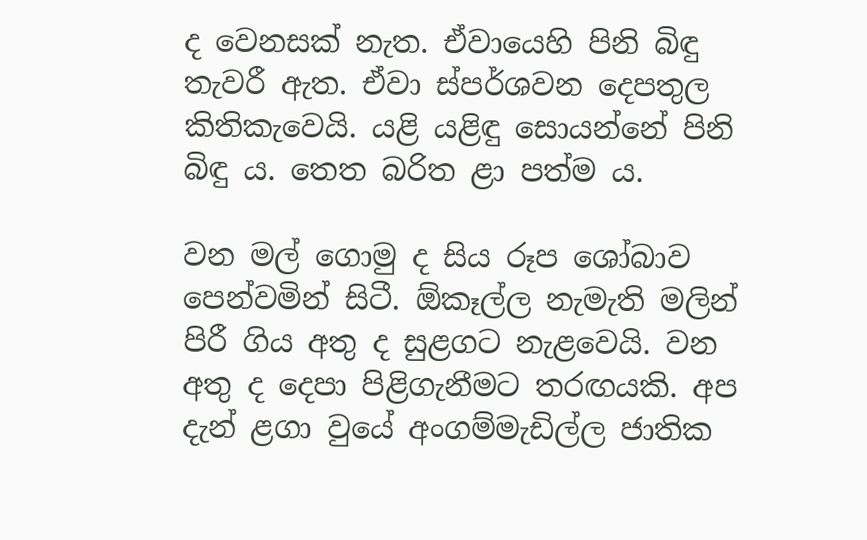ද වෙනසක් නැත. ඒවායෙහි පිනි බිඳු තැවරී ඇත. ඒවා ස්පර්ශවන දෙපතුල කිතිකැවෙයි. යළි යළිඳු සොයන්නේ පිනි බිඳු ය. තෙත බරිත ළා පත්ම ය.

වන මල් ගොමු ද සිය රූප ශෝබාව පෙන්වමින් සිටී. ඕකෑල්ල නැමැති මලින් පිරී ගිය අතු ද සුළගට නැළවෙයි. වන අතු ද දෙපා පිළිගැනීමට තරඟයකි. අප දැන් ළගා වුයේ අංගම්මැඩිල්ල ජාතික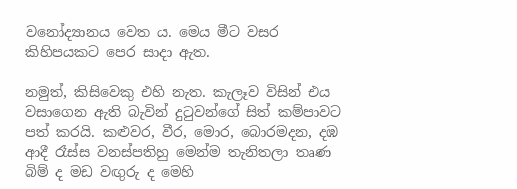වනෝද්‍යානය වෙත ය. මෙය මීට වසර කිහිපයකට පෙර සාදා ඇත.

නමුත්, කිසිවෙකු එහි නැත. කැලෑව විසින් එය වසාගෙන ඇති බැවින් දුටුවන්ගේ සිත් කම්පාවට පත් කරයි. කළුවර, වීර, මොර, බොරමදන, දඹ ආදී රෑස්ස වනස්පතිහු මෙන්ම තැනිතලා තෘණ බිම් ද මඩ වඟුරු ද මෙහි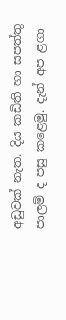අඩුවක් නැත. දිය කඩිති හා සපත්තු පාලම් ද පසු කළෙමු. දැන් අප ළගා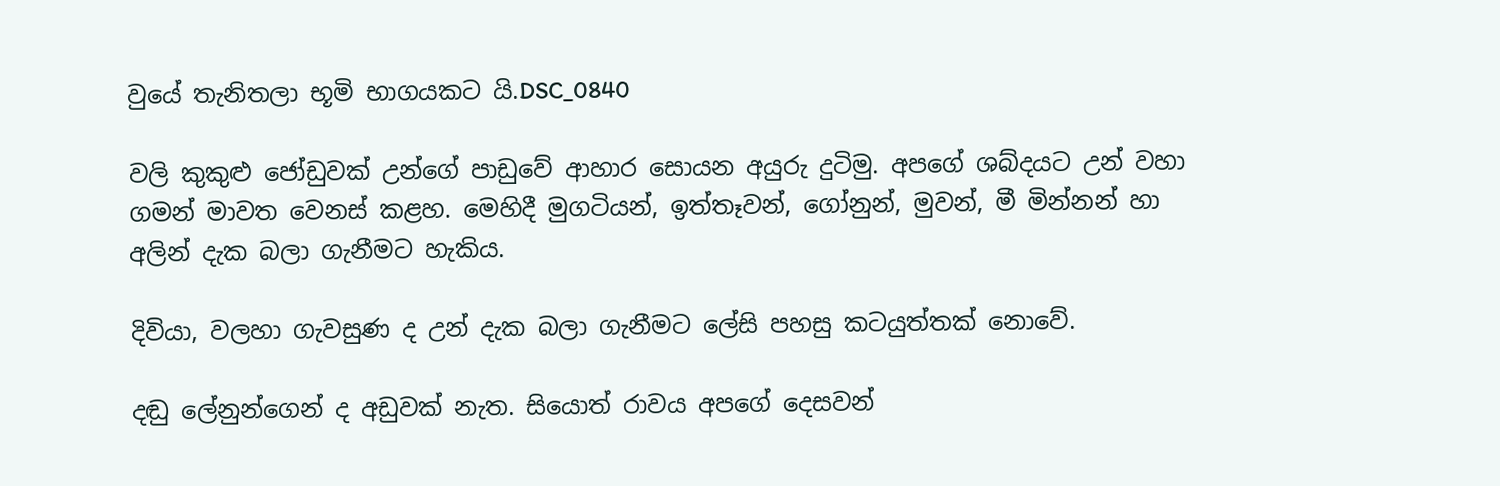වුයේ තැනිතලා භූමි භාගයකට යි.DSC_0840

වලි කුකුළු ජෝඩුවක් උන්ගේ පාඩුවේ ආහාර සොයන අයුරු දුටිමු. අපගේ ශබ්දයට උන් වහා ගමන් මාවත වෙනස් කළහ. මෙහිදී මුගටියන්, ඉත්තෑවන්, ගෝනුන්, මුවන්, මී මින්නන් හා අලින් දැක බලා ගැනීමට හැකිය.

දිවියා, වලහා ගැවසුණ ද උන් දැක බලා ගැනීමට ලේසි පහසු කටයුත්තක් නොවේ.

දඬු ලේනුන්ගෙන් ද අඩුවක් නැත. සියොත් රාවය අපගේ දෙසවන්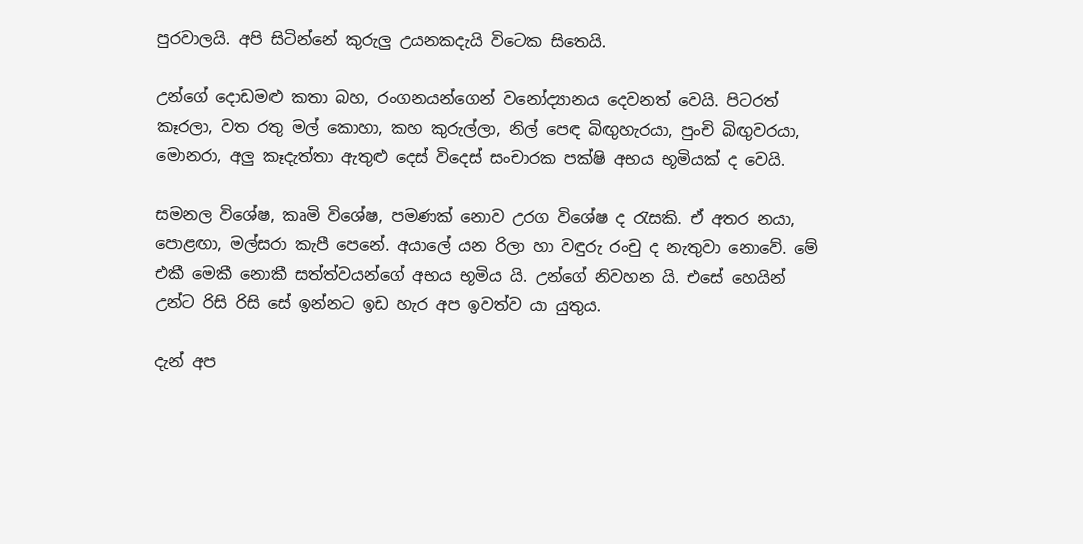පුරවාලයි. අපි සිටින්නේ කුරුලු උයනකදැයි විටෙක සිතෙයි.

උන්ගේ දොඩමළු කතා බහ, රංගනයන්ගෙන් වනෝද්‍යානය දෙවනත් වෙයි. පිටරත් කෑරලා, වත රතු මල් කොහා, කහ කුරුල්ලා, නිල් පෙඳ බිඟුහැරයා, පුංචි බිඟුවරයා, මොනරා, අලු කෑදැත්තා ඇතුළු දෙස් විදෙස් සංචාරක පක්ෂි අභය භූමියක් ද වෙයි.

සමනල විශේෂ, කෘමි විශේෂ, පමණක් නොව උරග විශේෂ ද රැසකි. ඒ අතර නයා, පොළඟා, මල්සරා කැපී පෙනේ. අයාලේ යන රිලා හා වඳුරු රංචු ද නැතුවා නොවේ. මේ එකී මෙකී නොකී සත්ත්වයන්ගේ අභය භූමිය යි. උන්ගේ නිවහන යි. එසේ හෙයින් උන්ට රිසි රිසි සේ ඉන්නට ඉඩ හැර අප ඉවත්ව යා යුතුය.

දැන් අප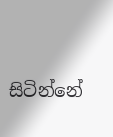සිටින්නේ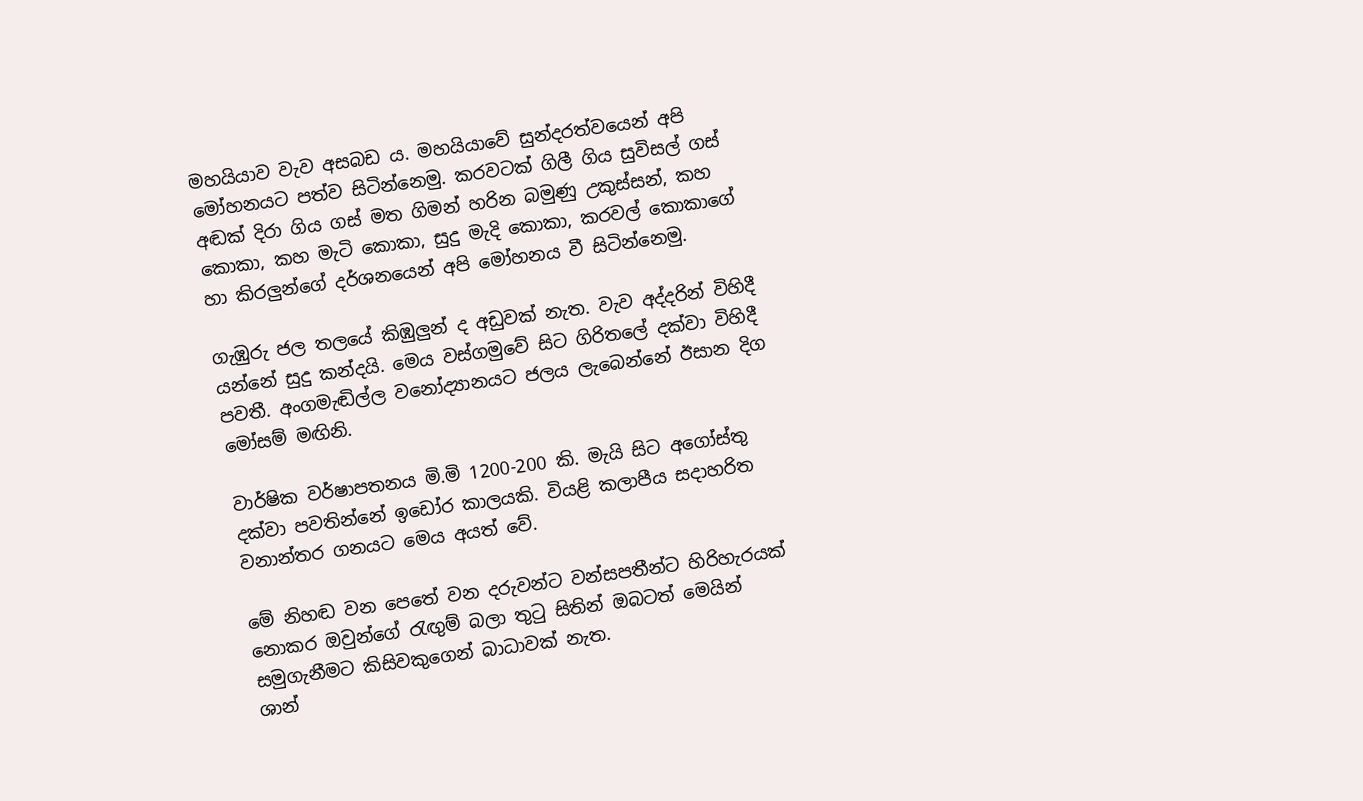මහයියාව වැව අසබඩ ය. මහයියාවේ සුන්දරත්වයෙන් අපි මෝහනයට පත්ව සිටින්නෙමු. කරවටක් ගිලී ගිය සුවිසල් ගස් අඬක් දිරා ගිය ගස් මත ගිමන් හරින බමුණු උකුස්සන්, කහ කොකා, කහ මැටි කොකා, සුදු මැදි කොකා, කරවල් කොකාගේ හා කිරලුන්ගේ දර්ශනයෙන් අපි මෝහනය වී සිටින්නෙමු.

ගැඹුරු ජල තලයේ කිඹුලුන් ද අඩුවක් නැත. වැව අද්දරින් විහිදී යන්නේ සුදු කන්දයි. මෙය වස්ගමුවේ සිට ගිරිතලේ දක්වා විහිදී පවතී. අංගමැඬිල්ල වනෝද්‍යානයට ජලය ලැබෙන්නේ ඊසාන දිග මෝසම් මඟිනි.

වාර්ෂික වර්ෂාපතනය මි.මි 1200-200 කි. මැයි සිට අගෝස්තු දක්වා පවතින්නේ ඉඩෝර කාලයකි. වියළි කලාපීය සදාහරිත වනාන්තර ගනයට මෙය අයත් වේ.

මේ නිහඬ වන පෙතේ වන දරුවන්ට වන්සපතීන්ට හිරිහැරයක් නොකර ඔවුන්ගේ රැඟුම් බලා තුටු සිතින් ඔබටත් මෙයින් සමුගැනීමට කිසිවකුගෙන් බාධාවක් නැත.
ශාන්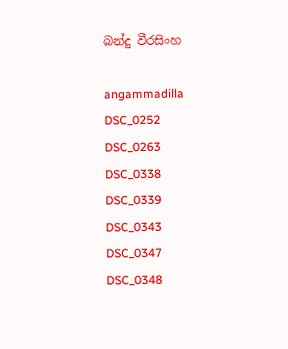බන්දු වීරසිංහ

angammadilla DSC_0252 DSC_0263 DSC_0338 DSC_0339 DSC_0343 DSC_0347 DSC_0348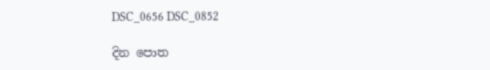DSC_0656 DSC_0852

දින පොත